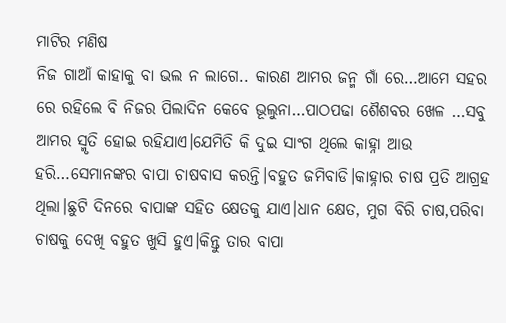ମାଟିର ମଣିଷ
ନିଜ ଗାଆଁ କାହାକୁ ବା ଭଲ ନ ଲାଗେ.. କାରଣ ଆମର ଜନ୍ମ ଗାଁ ରେ…ଆମେ ସହର ରେ ରହିଲେ ବି ନିଜର ପିଲାଦିନ କେବେ ଭୂଲୁନା…ପାଠପଢା ଶୈଶବର ଖେଳ …ସବୁ ଆମର ସ୍ମୃତି ହୋଇ ରହିଯାଏ।ଯେମିତି କି ଦୁଇ ସାଂଗ ଥିଲେ କାହ୍ନା ଆଉ ହରି…ସେମାନଙ୍କର ବାପା ଚାଷବାସ କରନ୍ତି।ବହୁତ ଜମିବାଡି।କାହ୍ନାର ଚାଷ ପ୍ରତି ଆଗ୍ରହ ଥିଲା।ଛୁଟି ଦିନରେ ବାପାଙ୍କ ସହିତ କ୍ଷେତକୁ ଯାଏ।ଧାନ କ୍ଷେତ, ମୁଗ ବିରି ଚାଷ,ପରିବା ଚାଷକୁ ଦେଖି ବହୁତ ଖୁସି ହୁଏ।କିନ୍ତୁ ତାର ବାପା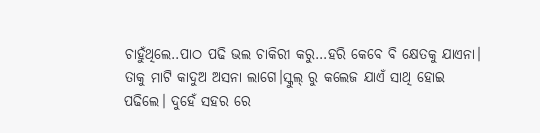ଚାହୁଁଥିଲେ..ପାଠ ପଢି ଭଲ ଚାକିରୀ କରୁ…ହରି କେବେ ବି କ୍ଷେତକୁ ଯାଏନା। ତାକୁ ମାଟି କାଦୁଅ ଅସନା ଲାଗେ।ସ୍କୁଲ୍ ରୁ କଲେଜ ଯାଏଁ ସାଥି ହୋଇ ପଢିଲେ। ଦୁହେଁ ସହର ରେ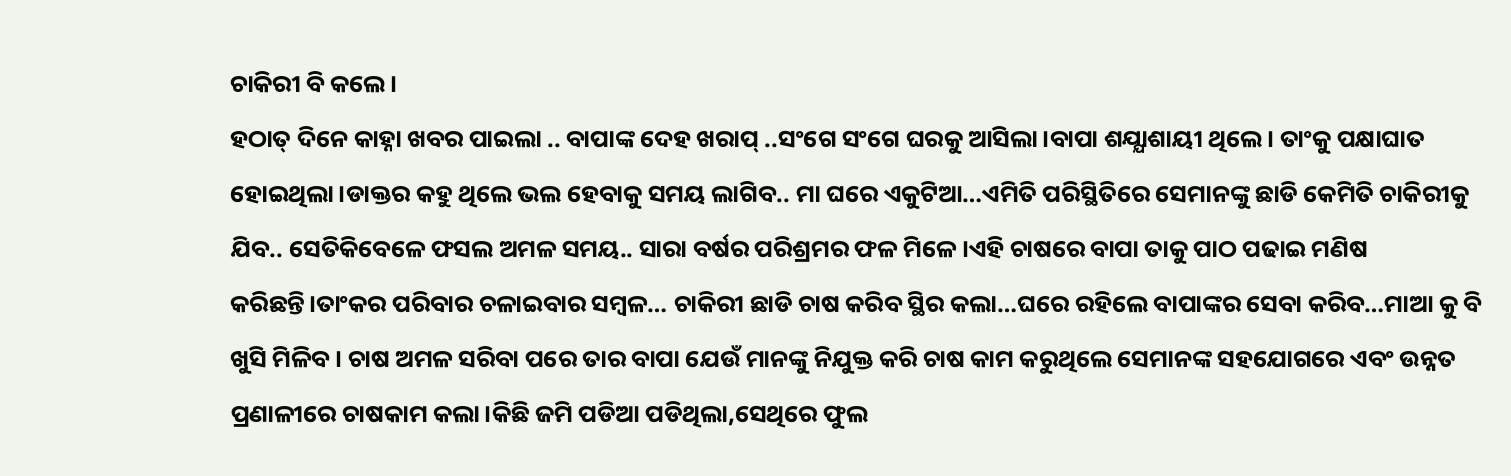ଚାକିରୀ ବି କଲେ।
ହଠାତ୍ ଦିନେ କାହ୍ନା ଖବର ପାଇଲା .. ବାପାଙ୍କ ଦେହ ଖରାପ୍ ..ସଂଗେ ସଂଗେ ଘରକୁ ଆସିଲା।ବାପା ଶଯ୍ଯାଶାୟୀ ଥିଲେ। ତାଂକୁ ପକ୍ଷାଘାତ ହୋଇଥିଲା।ଡାକ୍ତର କହୁ ଥିଲେ ଭଲ ହେବାକୁ ସମୟ ଲାଗିବ.. ମା ଘରେ ଏକୁଟିଆ…ଏମିତି ପରିସ୍ଥିତିରେ ସେମାନଙ୍କୁ ଛାଡି କେମିତି ଚାକିରୀକୁ ଯିବ.. ସେତିକିବେଳେ ଫସଲ ଅମଳ ସମୟ.. ସାରା ବର୍ଷର ପରିଶ୍ରମର ଫଳ ମିଳେ ।ଏହି ଚାଷରେ ବାପା ତାକୁ ପାଠ ପଢାଇ ମଣିଷ କରିଛନ୍ତି।ତାଂକର ପରିବାର ଚଳାଇବାର ସମ୍ବଳ… ଚାକିରୀ ଛାଡି ଚାଷ କରିବ ସ୍ଥିର କଲା…ଘରେ ରହିଲେ ବାପାଙ୍କର ସେବା କରିବ…ମାଆ କୁ ବି ଖୁସି ମିଳିବ। ଚାଷ ଅମଳ ସରିବା ପରେ ତାର ବାପା ଯେଉଁ ମାନଙ୍କୁ ନିଯୁକ୍ତ କରି ଚାଷ କାମ କରୁଥିଲେ ସେମାନଙ୍କ ସହଯୋଗରେ ଏବଂ ଉନ୍ନତ ପ୍ରଣାଳୀରେ ଚାଷକାମ କଲା।କିଛି ଜମି ପଡିଆ ପଡିଥିଲା,ସେଥିରେ ଫୁଲ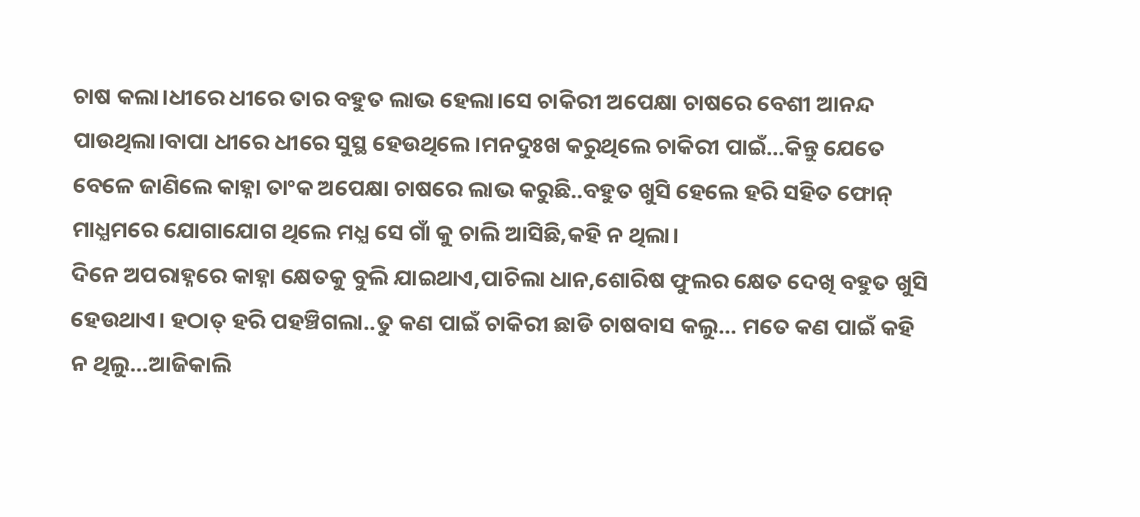ଚାଷ କଲା।ଧୀରେ ଧୀରେ ତାର ବହୁତ ଲାଭ ହେଲା।ସେ ଚାକିରୀ ଅପେକ୍ଷା ଚାଷରେ ବେଶୀ ଆନନ୍ଦ ପାଉଥିଲା।ବାପା ଧୀରେ ଧୀରେ ସୁସ୍ଥ ହେଉଥିଲେ।ମନଦୁଃଖ କରୁଥିଲେ ଚାକିରୀ ପାଇଁ…କିନ୍ତୁ ଯେତେ ବେଳେ ଜାଣିଲେ କାହ୍ନା ତାଂକ ଅପେକ୍ଷା ଚାଷରେ ଲାଭ କରୁଛି..ବହୁତ ଖୁସି ହେଲେ ହରି ସହିତ ଫୋନ୍ ମାଧ୍ଯମରେ ଯୋଗାଯୋଗ ଥିଲେ ମଧ୍ଯ ସେ ଗାଁ କୁ ଚାଲି ଆସିଛି,କହି ନ ଥିଲା।
ଦିନେ ଅପରାହ୍ନରେ କାହ୍ନା କ୍ଷେତକୁ ବୁଲି ଯାଇଥାଏ,ପାଚିଲା ଧାନ,ଶୋରିଷ ଫୁଲର କ୍ଷେତ ଦେଖି ବହୁତ ଖୁସି ହେଉଥାଏ। ହଠାତ୍ ହରି ପହଞ୍ଚିଗଲା..ତୁ କଣ ପାଇଁ ଚାକିରୀ ଛାଡି ଚାଷବାସ କଲୁ… ମତେ କଣ ପାଇଁ କହି ନ ଥିଲୁ…ଆଜିକାଲି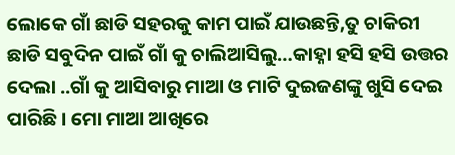ଲୋକେ ଗାଁ ଛାଡି ସହରକୁ କାମ ପାଇଁ ଯାଉଛନ୍ତି,ତୁ ଚାକିରୀ ଛାଡି ସବୁଦିନ ପାଇଁ ଗାଁ କୁ ଚାଲିଆସିଲୁ…କାହ୍ନା ହସି ହସି ଉତ୍ତର ଦେଲା ..ଗାଁ କୁ ଆସିବାରୁ ମାଆ ଓ ମାଟି ଦୁଇଜଣଙ୍କୁ ଖୁସି ଦେଇ ପାରିଛି। ମୋ ମାଆ ଆଖିରେ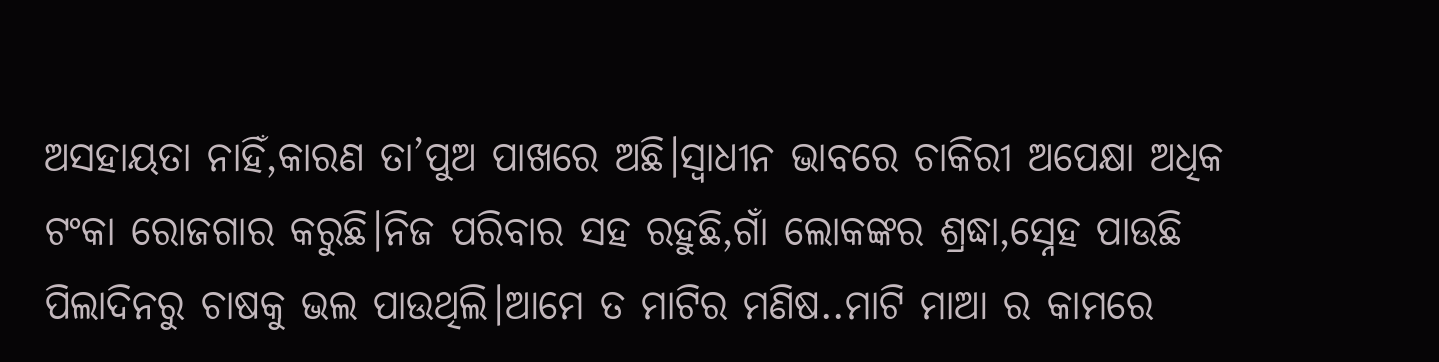ଅସହାୟତା ନାହିଁ,କାରଣ ତା’ପୁଅ ପାଖରେ ଅଛି।ସ୍ବାଧୀନ ଭାବରେ ଚାକିରୀ ଅପେକ୍ଷା ଅଧିକ ଟଂକା ରୋଜଗାର କରୁଛି।ନିଜ ପରିବାର ସହ ରହୁଛି,ଗାଁ ଲୋକଙ୍କର ଶ୍ରଦ୍ଧା,ସ୍ନେହ ପାଉଛି ପିଲାଦିନରୁ ଚାଷକୁ ଭଲ ପାଉଥିଲି।ଆମେ ତ ମାଟିର ମଣିଷ..ମାଟି ମାଆ ର କାମରେ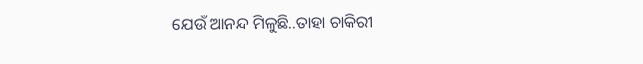ଯେଉଁ ଆନନ୍ଦ ମିଳୁଛି..ତାହା ଚାକିରୀ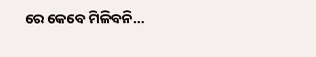ରେ କେବେ ମିଳିବନି…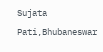Sujata Pati,Bhubaneswar